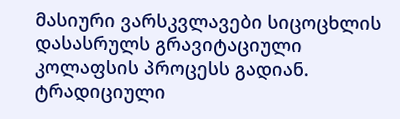მასიური ვარსკვლავები სიცოცხლის დასასრულს გრავიტაციული კოლაფსის პროცესს გადიან. ტრადიციული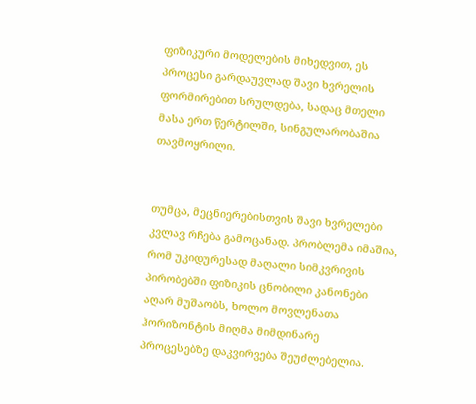ფიზიკური მოდელების მიხედვით, ეს პროცესი გარდაუვლად შავი ხვრელის ფორმირებით სრულდება, სადაც მთელი მასა ერთ წერტილში, სინგულარობაშია თავმოყრილი.


თუმცა, მეცნიერებისთვის შავი ხვრელები კვლავ რჩება გამოცანად. პრობლემა იმაშია, რომ უკიდურესად მაღალი სიმკვრივის პირობებში ფიზიკის ცნობილი კანონები აღარ მუშაობს, ხოლო მოვლენათა ჰორიზონტის მიღმა მიმდინარე პროცესებზე დაკვირვება შეუძლებელია.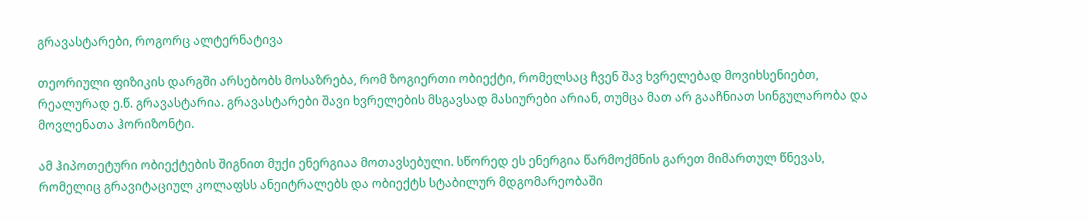გრავასტარები, როგორც ალტერნატივა

თეორიული ფიზიკის დარგში არსებობს მოსაზრება, რომ ზოგიერთი ობიექტი, რომელსაც ჩვენ შავ ხვრელებად მოვიხსენიებთ, რეალურად ე.წ. გრავასტარია. გრავასტარები შავი ხვრელების მსგავსად მასიურები არიან, თუმცა მათ არ გააჩნიათ სინგულარობა და მოვლენათა ჰორიზონტი.

ამ ჰიპოთეტური ობიექტების შიგნით მუქი ენერგიაა მოთავსებული. სწორედ ეს ენერგია წარმოქმნის გარეთ მიმართულ წნევას, რომელიც გრავიტაციულ კოლაფსს ანეიტრალებს და ობიექტს სტაბილურ მდგომარეობაში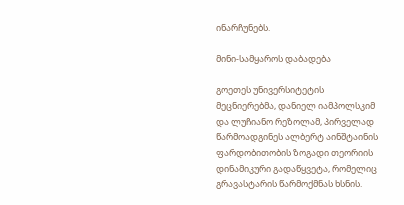ინარჩუნებს.

მინი-სამყაროს დაბადება

გოეთეს უნივერსიტეტის მეცნიერებმა, დანიელ იამპოლსკიმ და ლუჩიანო რეზოლამ, პირველად წარმოადგინეს ალბერტ აინშტაინის ფარდობითობის ზოგადი თეორიის დინამიკური გადაწყვეტა, რომელიც გრავასტარის წარმოქმნას ხსნის.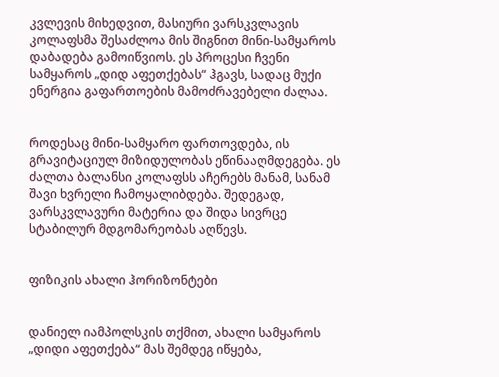კვლევის მიხედვით, მასიური ვარსკვლავის კოლაფსმა შესაძლოა მის შიგნით მინი-სამყაროს დაბადება გამოიწვიოს. ეს პროცესი ჩვენი სამყაროს „დიდ აფეთქებას“ ჰგავს, სადაც მუქი ენერგია გაფართოების მამოძრავებელი ძალაა.


როდესაც მინი-სამყარო ფართოვდება, ის გრავიტაციულ მიზიდულობას ეწინააღმდეგება. ეს ძალთა ბალანსი კოლაფსს აჩერებს მანამ, სანამ შავი ხვრელი ჩამოყალიბდება. შედეგად, ვარსკვლავური მატერია და შიდა სივრცე სტაბილურ მდგომარეობას აღწევს.


ფიზიკის ახალი ჰორიზონტები


დანიელ იამპოლსკის თქმით, ახალი სამყაროს „დიდი აფეთქება“ მას შემდეგ იწყება,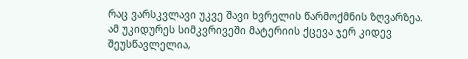რაც ვარსკვლავი უკვე შავი ხვრელის წარმოქმნის ზღვარზეა. ამ უკიდურეს სიმკვრივეში მატერიის ქცევა ჯერ კიდევ შეუსწავლელია,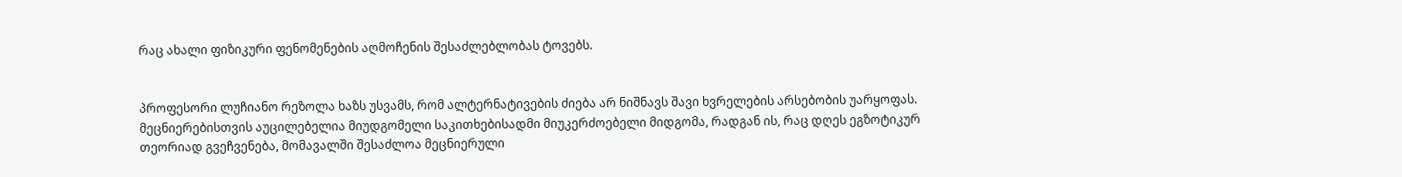რაც ახალი ფიზიკური ფენომენების აღმოჩენის შესაძლებლობას ტოვებს.


პროფესორი ლუჩიანო რეზოლა ხაზს უსვამს, რომ ალტერნატივების ძიება არ ნიშნავს შავი ხვრელების არსებობის უარყოფას. მეცნიერებისთვის აუცილებელია მიუდგომელი საკითხებისადმი მიუკერძოებელი მიდგომა, რადგან ის, რაც დღეს ეგზოტიკურ თეორიად გვეჩვენება, მომავალში შესაძლოა მეცნიერული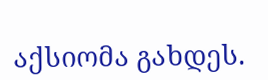აქსიომა გახდეს.